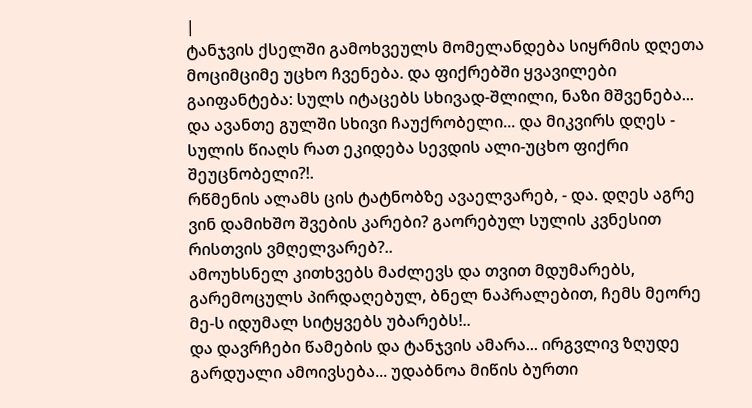|
ტანჯვის ქსელში გამოხვეულს მომელანდება სიყრმის დღეთა მოციმციმე უცხო ჩვენება. და ფიქრებში ყვავილები გაიფანტება: სულს იტაცებს სხივად-შლილი, ნაზი მშვენება...
და ავანთე გულში სხივი ჩაუქრობელი... და მიკვირს დღეს - სულის წიაღს რათ ეკიდება სევდის ალი-უცხო ფიქრი შეუცნობელი?!.
რწმენის ალამს ცის ტატნობზე ავაელვარებ, - და. დღეს აგრე ვინ დამიხშო შვების კარები? გაორებულ სულის კვნესით რისთვის ვმღელვარებ?..
ამოუხსნელ კითხვებს მაძლევს და თვით მდუმარებს, გარემოცულს პირდაღებულ, ბნელ ნაპრალებით, ჩემს მეორე მე-ს იდუმალ სიტყვებს უბარებს!..
და დავრჩები წამების და ტანჯვის ამარა... ირგვლივ ზღუდე გარდუალი ამოივსება... უდაბნოა მიწის ბურთი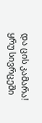და ცის კამარა!
ყრუ სივრცეში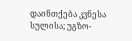დაინთქება კვნესა სულისა; უგზო-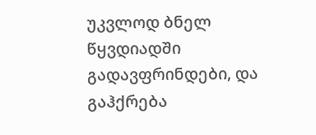უკვლოდ ბნელ წყვდიადში გადავფრინდები, და გაჰქრება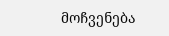მოჩვენება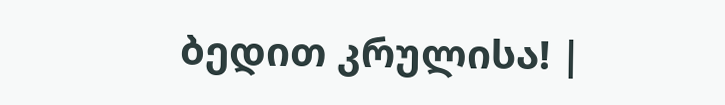ბედით კრულისა! |